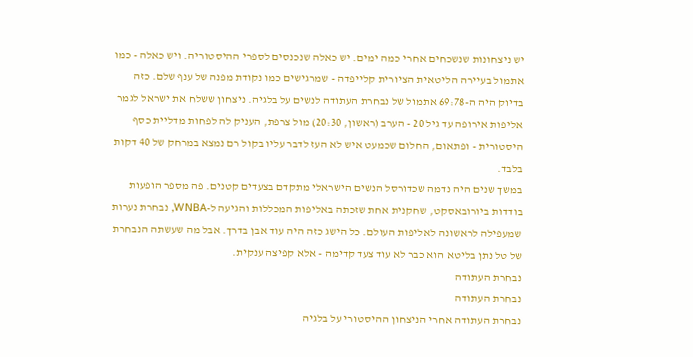יש ניצחונות שנשכחים אחרי כמה ימים. יש כאלה שנכנסים לספרי ההיסטוריה. ויש כאלה - כמו אתמול בעיירה הליטאית הציורית קלייפדה - שמרגישים כמו נקודת מפנה של ענף שלם. כזה בדיוק היה ה-69:78 אתמול של נבחרת העתודה לנשים על בלגיה. ניצחון ששלח את ישראל לגמר אליפות אירופה עד גיל 20 - הערב (ראשון, 20:30) מול צרפת, העניק לה לפחות מדליית כסף היסטורית - ופתאום, החלום שכמעט איש לא העז לדבר עליו בקול רם נמצא במרחק של 40 דקות בלבד.
במשך שנים היה נדמה שכדורסל הנשים הישראלי מתקדם בצעדים קטנים. פה מספר הופעות בודדות ביורובאסקט, שחקנית אחת שזכתה באליפות המכללות והגיעה ל-WNBA, נבחרת נערות שמעפילה לראשונה לאליפות העולם. כל הישג כזה היה עוד אבן בדרך. אבל מה שעשתה הנבחרת של טל נתן בליטא הוא כבר לא עוד צעד קדימה - אלא קפיצה ענקית.
נבחרת העתודה
נבחרת העתודה
נבחרת העתודה אחרי הניצחון ההיסטורי על בלגיה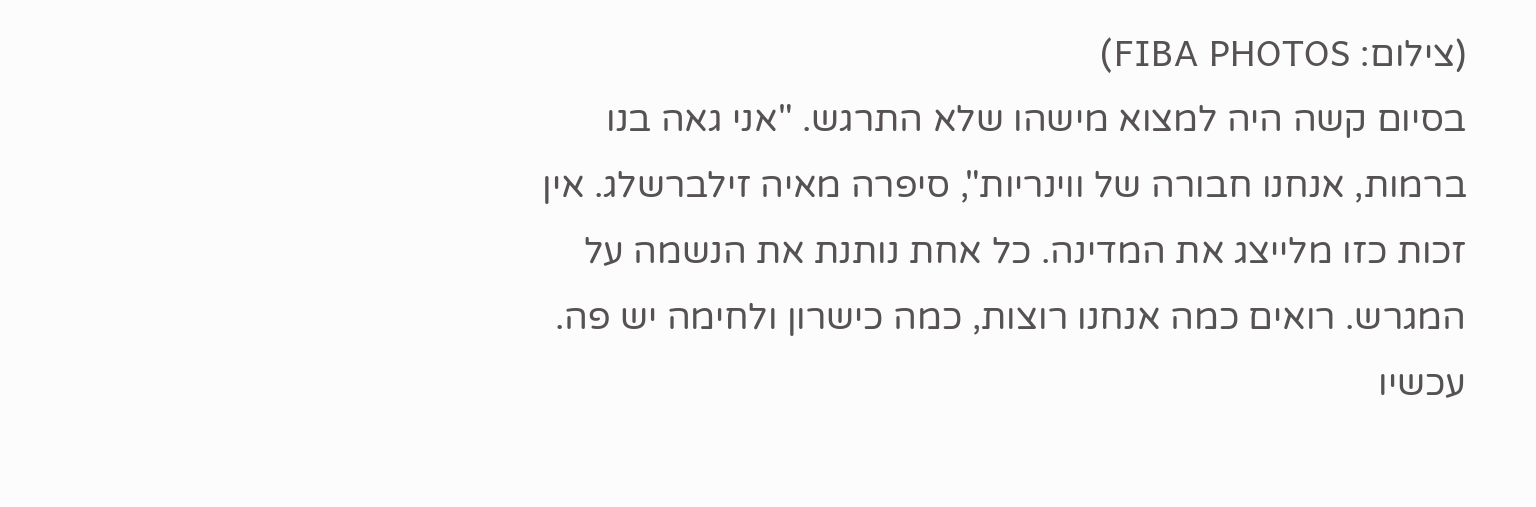(צילום: FIBA PHOTOS)
בסיום קשה היה למצוא מישהו שלא התרגש. "אני גאה בנו ברמות, אנחנו חבורה של ווינריות", סיפרה מאיה זילברשלג. אין זכות כזו מלייצג את המדינה. כל אחת נותנת את הנשמה על המגרש. רואים כמה אנחנו רוצות, כמה כישרון ולחימה יש פה. עכשיו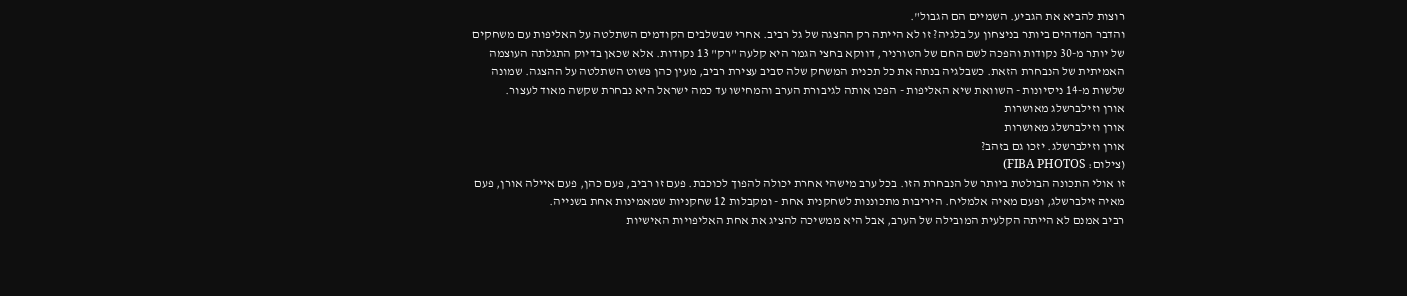רוצות להביא את הגביע. השמיים הם הגבול".
והדבר המדהים ביותר בניצחון על בלגיה? זו לא הייתה רק ההצגה של גל רביב. אחרי שבשלבים הקודמים השתלטה על האליפות עם משחקים של יותר מ-30 נקודות והפכה לשם החם של הטורניר, דווקא בחצי הגמר היא קלעה "רק" 13 נקודות. אלא שכאן בדיוק התגלתה העוצמה האמיתית של הנבחרת הזאת. כשבלגיה בנתה את כל תכנית המשחק שלה סביב עצירת רביב, מעין כהן פשוט השתלטה על ההצגה. שמונה שלשות מ-14 ניסיונות - השוואת שיא האליפות - הפכו אותה לגיבורת הערב והמחישו עד כמה ישראל היא נבחרת שקשה מאוד לעצור.
אורן וזילברשלג מאושרות
אורן וזילברשלג מאושרות
אורן וזילברשלג. יזכו גם בזהב?
(צילום: FIBA PHOTOS)
זו אולי התכונה הבולטת ביותר של הנבחרת הזו. בכל ערב מישהי אחרת יכולה להפוך לכוכבת. פעם זו רביב, פעם כהן, פעם איילה אורן, פעם מאיה זילברשלג, ופעם מאיה אלמליח. היריבות מתכוננות לשחקנית אחת - ומקבלות 12 שחקניות שמאמינות אחת בשנייה.
רביב אמנם לא הייתה הקלעית המובילה של הערב, אבל היא ממשיכה להציג את אחת האליפויות האישיות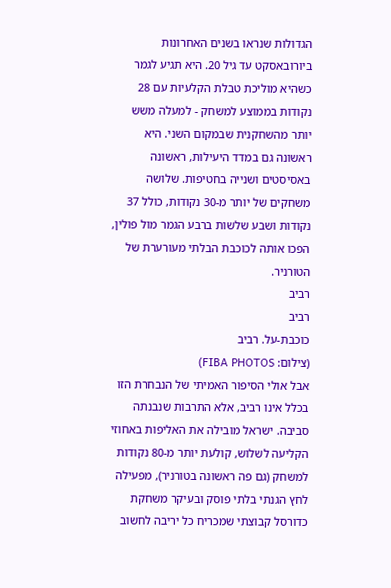הגדולות שנראו בשנים האחרונות ביורובאסקט עד גיל 20. היא תגיע לגמר כשהיא מוליכת טבלת הקלעיות עם 28 נקודות בממוצע למשחק - למעלה משש יותר מהשחקנית שבמקום השני. היא ראשונה גם במדד היעילות, ראשונה באסיסטים ושנייה בחטיפות. שלושה משחקים של יותר מ-30 נקודות, כולל 37 נקודות ושבע שלשות ברבע הגמר מול פולין, הפכו אותה לכוכבת הבלתי מעורערת של הטורניר.
רביב
רביב
כוכבת-על. רביב
(צילום: FIBA PHOTOS)
אבל אולי הסיפור האמיתי של הנבחרת הזו בכלל אינו רביב, אלא התרבות שנבנתה סביבה. ישראל מובילה את האליפות באחוזי הקליעה לשלוש, קולעת יותר מ-80 נקודות למשחק (גם פה ראשונה בטורניר), מפעילה לחץ הגנתי בלתי פוסק ובעיקר משחקת כדורסל קבוצתי שמכריח כל יריבה לחשוב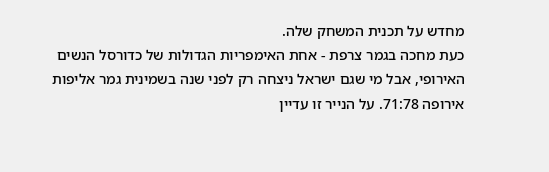מחדש על תכנית המשחק שלה.
כעת מחכה בגמר צרפת - אחת האימפריות הגדולות של כדורסל הנשים האירופי, אבל מי שגם ישראל ניצחה רק לפני שנה בשמינית גמר אליפות אירופה 71:78. על הנייר זו עדיין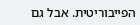הפייבוריטית. אבל גם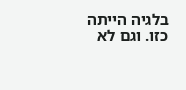בלגיה הייתה כזו. וגם לא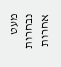מעט נבחרות אחרות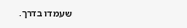שעמדו בדרך.